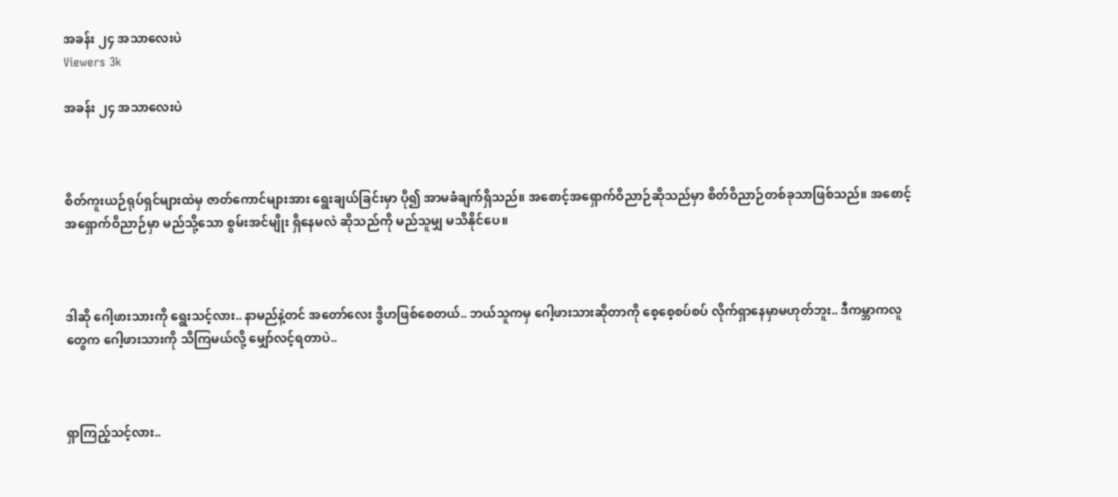အခန်း ၂၄ အသာလေးပဲ
Viewers 3k

အခန်း ၂၄ အသာလေးပဲ



စိတ်ကူးယဉ်ရုပ်ရှင်များထဲမှ ဇာတ်ကောင်များအား ရွေးချယ်ခြင်းမှာ ပို၍ အာမခံချက်ရှိသည်။ အစောင့်အရှောက်ဝိညာဉ်ဆိုသည်မှာ စိတ်ဝိညာဉ်တစ်ခုသာဖြစ်သည်။ အစောင့်အရှောက်ဝိညာဉ်မှာ မည်သို့သော စွမ်းအင်မျိုး ရှိနေမလဲ ဆိုသည်ကို မည်သူမျှ မသိနိုင်ပေ။



ဒါဆို ဂေါ့ဖားသားကို ရွေးသင့်လား.. နာမည်နဲ့တင် အတော်လေး ဒွိဟဖြစ်စေတယ်.. ဘယ်သူကမှ ဂေါ့ဖားသားဆိုတာကို စေ့စေ့စပ်စပ် လိုက်ရှာနေမှာမဟုတ်ဘူး.. ဒီကမ္ဘာကလူတွေက ဂေါ့ဖားသားကို သိကြမယ်လို့ မျှော်လင့်ရတာပဲ..



ရှာကြည့်သင့်လား..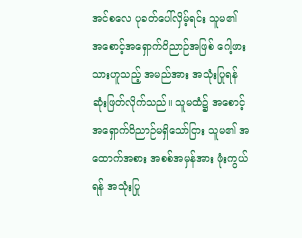အင်စလေ ပုခတ်ပေါ်လှိမ့်ရင်း သူမ၏ အစောင့်အရှောက်ဝိညာဉ်အဖြစ် ဂေါ့ဖားသားဟူသည့် အမည်အား အသုံးပြုရန် ဆုံးဖြတ်လိုက်သည်။ သူမထံ၌ အစောင့်အရှောက်ဝိညာဉ်မရှိသော်ငြား သူမ၏ အထောက်အစား အစစ်အမှန်အား ဖုံးကွယ်ရန် အသုံးပြု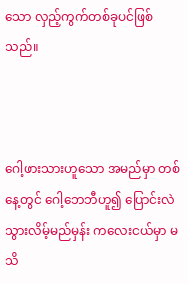သော လှည့်ကွက်တစ်ခုပင်ဖြစ်သည်။



ဂေါ့ဖားသားဟူသော အမည်မှာ တစ်နေ့တွင် ဂေါ့ဘေဘီဟူ၍ ပြောင်းလဲသွားလိမ့်မည်မှန်း ကလေးငယ်မှာ မသိ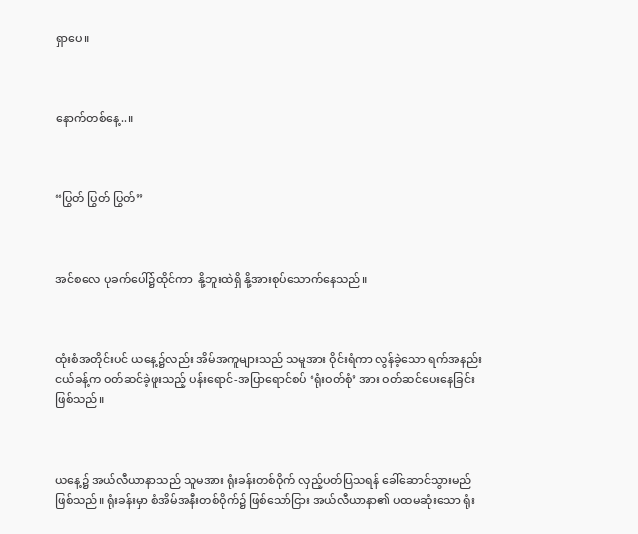ရှာပေ။



နောက်တစ်နေ့..။



“ပြွတ် ပြွတ် ပြွတ်”



အင်စလေ ပုခက်ပေါ်၌ထိုင်ကာ  နို့ဘူးထဲရှိ နို့အားစုပ်သောက်နေသည်။



ထုံးစံအတိုင်းပင် ယနေ့၌လည်း အိမ်အကူများသည် သမူအား ဝိုင်းရံကာ လွန်ခဲ့သော ရက်အနည်းငယ်ခန့်က ဝတ်ဆင်ခဲ့ဖူးသည့် ပန်းရောင်-အပြာရောင်စပ် ‘ရုံးဝတ်စုံ’ အား ဝတ်ဆင်ပေးနေခြင်း ဖြစ်သည်။



ယနေ့၌ အယ်လီယာနာသည် သူမအား ရုံးခန်းတစ်ဝိုက် လှည့်ပတ်ပြသရန် ခေါ်ဆောင်သွားမည်ဖြစ်သည်။ ရုံးခန်းမှာ စံအိမ်အနီးတစ်ဝိုက်၌ ဖြစ်သော်ငြား အယ်လီယာနာ၏ ပထမဆုံးသော ရုံး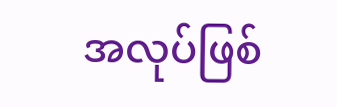အလုပ်ဖြစ်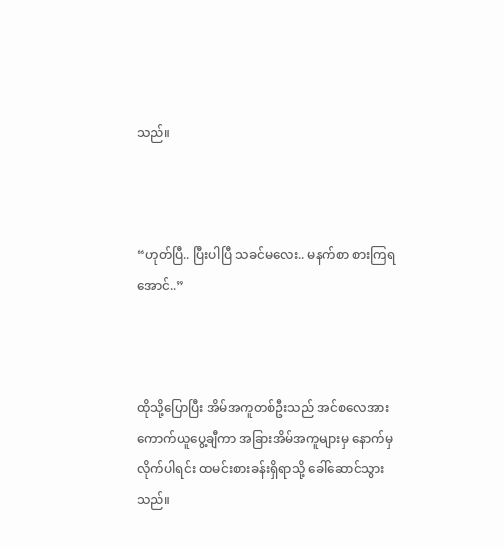သည်။



“ဟုတ်ပြီ.. ပြီးပါပြီ သခင်မလေး.. မနက်စာ စားကြရအောင်..”



ထိုသို့ပြောပြီး အိမ်အကူတစ်ဦးသည် အင်စလေအား ကောက်ယူပွေ့ချီကာ အခြားအိမ်အကူများမှ နောက်မှလိုက်ပါရင်း ထမင်းစားခန်းရှိရာသို့ ခေါ်ဆောင်သွားသည်။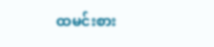ထမင်းစား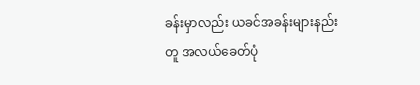ခန်းမှာလည်း ယခင်အခန်းများနည်းတူ အလယ်ခေတ်ပုံ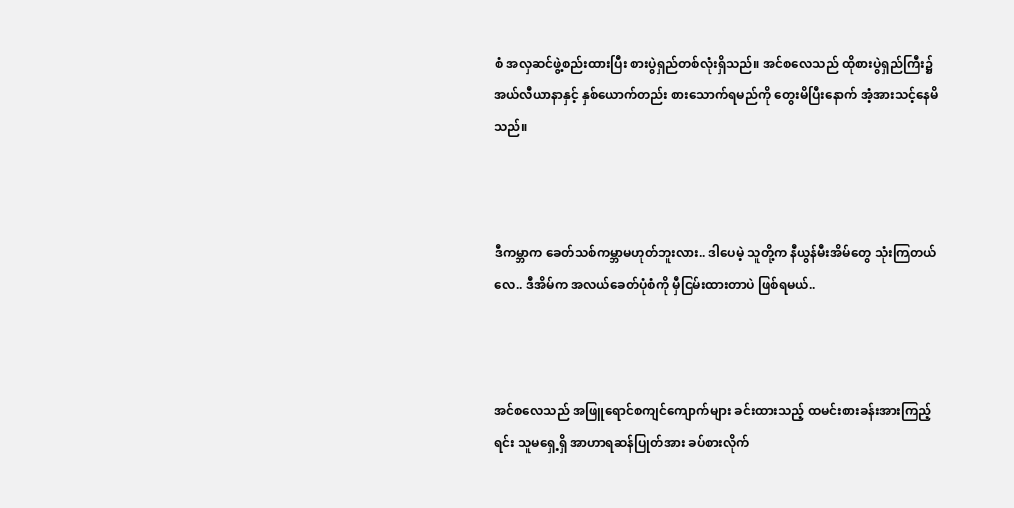စံ အလှဆင်ဖွဲ့စည်းထားပြီး စားပွဲရှည်တစ်လုံးရှိသည်။ အင်စလေသည် ထိုစားပွဲရှည်ကြီး၌ အယ်လီယာနာနှင့် နှစ်ယောက်တည်း စားသောက်ရမည်ကို တွေးမိပြီးနောက် အံ့အားသင့်နေမိသည်။



ဒီကမ္ဘာက ခေတ်သစ်ကမ္ဘာမဟုတ်ဘူးလား.. ဒါပေမဲ့ သူတို့က နီယွန်မီးအိမ်တွေ သုံးကြတယ်လေ.. ဒီအိမ်က အလယ်ခေတ်ပုံစံကို မှီငြမ်းထားတာပဲ ဖြစ်ရမယ်..



အင်စလေသည် အဖြူရောင်စကျင်ကျောက်များ ခင်းထားသည့် ထမင်းစားခန်းအားကြည့်ရင်း သူမရှေ့ရှိ အာဟာရဆန်ပြုတ်အား ခပ်စားလိုက်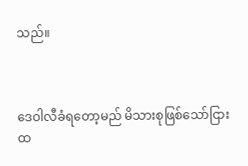သည်။



ဒေဝါလီခံရတော့မည် မိသားစုဖြစ်သော်ငြား ထ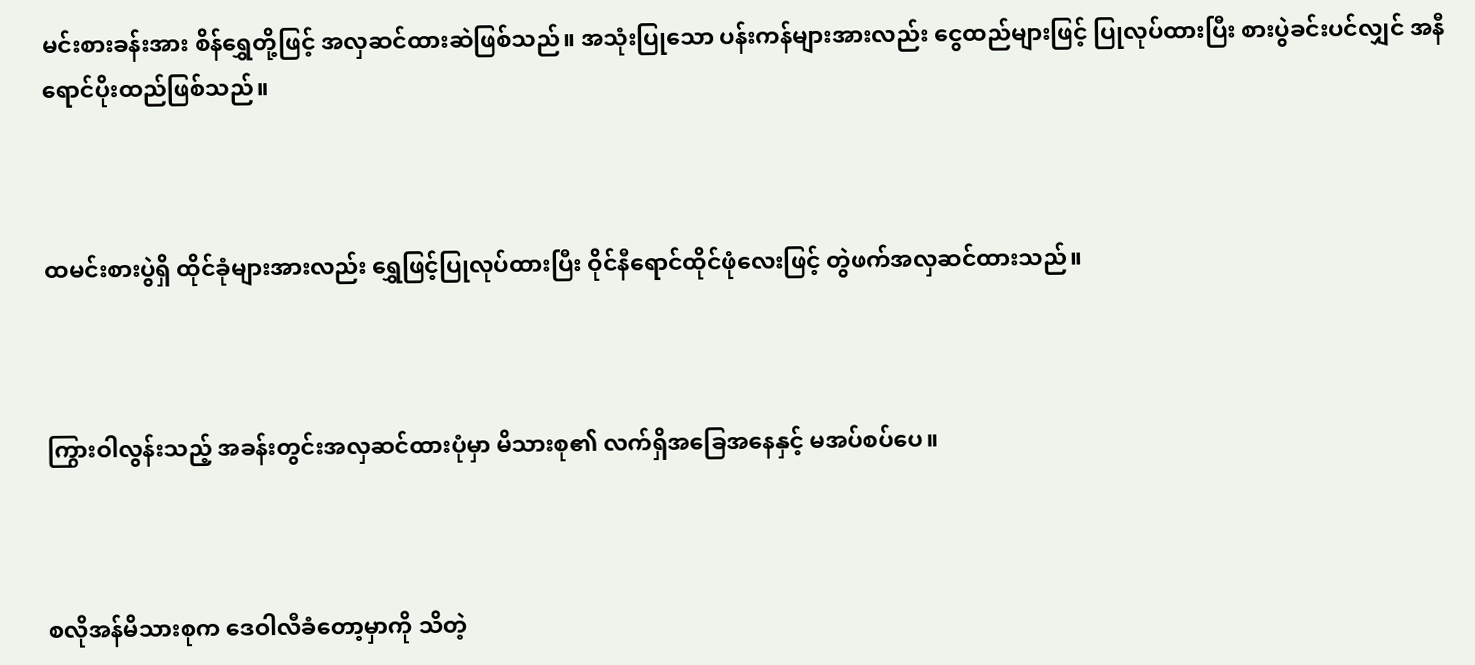မင်းစားခန်းအား စိန်ရွှေတို့ဖြင့် အလှဆင်ထားဆဲဖြစ်သည်။ အသုံးပြုသော ပန်းကန်များအားလည်း ငွေထည်များဖြင့် ပြုလုပ်ထားပြီး စားပွဲခင်းပင်လျှင် အနီရောင်ပိုးထည်ဖြစ်သည်။



ထမင်းစားပွဲရှိ ထိုင်ခုံများအားလည်း ရွှေဖြင့်ပြုလုပ်ထားပြီး ဝိုင်နီရောင်ထိုင်ဖုံလေးဖြင့် တွဲဖက်အလှဆင်ထားသည်။



ကြွားဝါလွန်းသည့် အခန်းတွင်းအလှဆင်ထားပုံမှာ မိသားစု၏ လက်ရှိအခြေအနေနှင့် မအပ်စပ်ပေ။



စလိုအန်မိသားစုက ဒေဝါလီခံတော့မှာကို သိတဲ့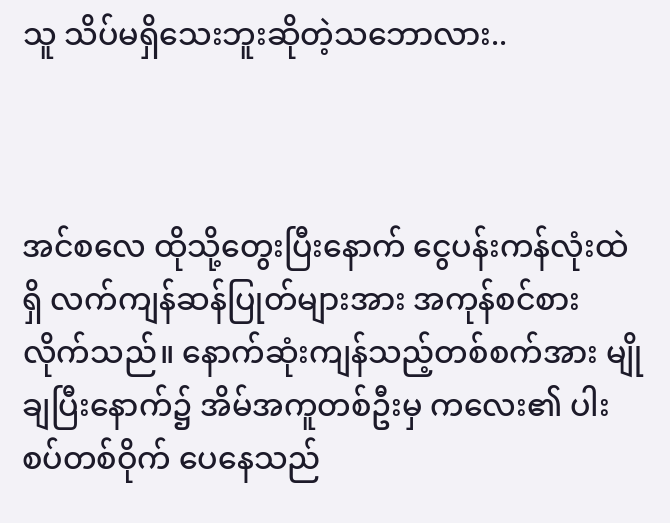သူ သိပ်မရှိသေးဘူးဆိုတဲ့သဘောလား..



အင်စလေ ထိုသို့တွေးပြီးနောက် ငွေပန်းကန်လုံးထဲရှိ လက်ကျန်ဆန်ပြုတ်များအား အကုန်စင်စားလိုက်သည်။ နောက်ဆုံးကျန်သည့်တစ်စက်အား မျိုချပြီးနောက်၌ အိမ်အကူတစ်ဦးမှ ကလေး၏ ပါးစပ်တစ်ဝိုက် ပေနေသည်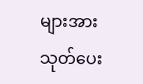များအား သုတ်ပေး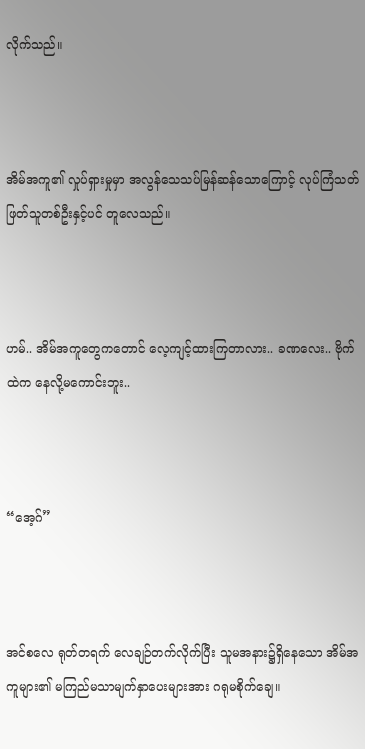လိုက်သည်။



အိမ်အကူ၏ လှုပ်ရှားမှုမှာ အလွန်သေသပ်မြန်ဆန်သောကြောင့် လုပ်ကြံသတ်ဖြတ်သူတစ်ဦးနှင့်ပင် တူလေသည်။



ဟမ်.. အိမ်အကူတွေကတောင် လေ့ကျင့်ထားကြတာလား.. ခဏလေး.. ဗိုက်ထဲက နေလို့မကောင်းဘူး..



“အေ့ဂ်”



အင်စလေ ရုတ်တရက် လေချဉ်တက်လိုက်ပြီး သူမအနား၌ရှိနေသော အိမ်အကူများ၏ မကြည်မသာမျက်နှာပေးများအား ဂရုမစိုက်ချေ။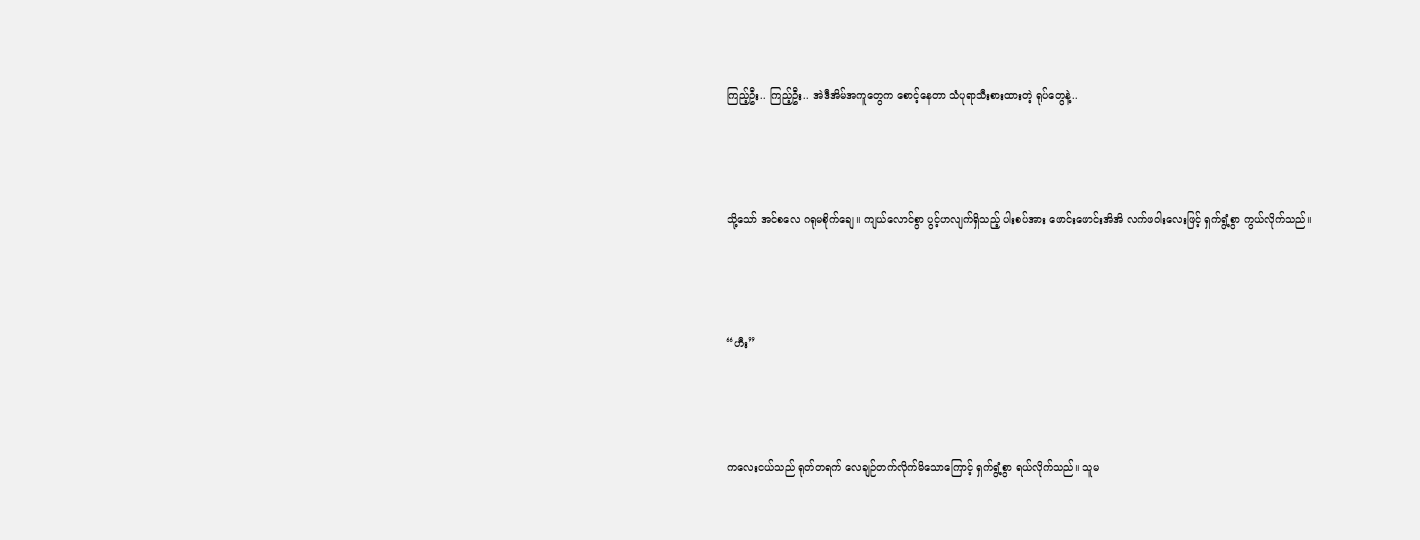ကြည့်ဦး.. ကြည့်ဦး.. အဲဒီအိမ်အကူတွေက စောင့်နေတာ သံပုရာသီးစားထားတဲ့ ရုပ်တွေနဲ့..



သို့သော် အင်စလေ ဂရုမစိုက်ချေ။ ကျယ်လောင်စွာ ပွင့်ဟလျက်ရှိသည့် ပါးစပ်အား ဖောင်းဖောင်းအိအိ လက်ဖဝါးလေးဖြင့် ရှက်ရွံ့စွာ ကွယ်လိုက်သည်။



“ဟီး”



ကလေးငယ်သည် ရုတ်တရက် လေချဉ်တက်လိုက်မိသောကြောင့် ရှက်ရွံ့စွာ ရယ်လိုက်သည်။ သူမ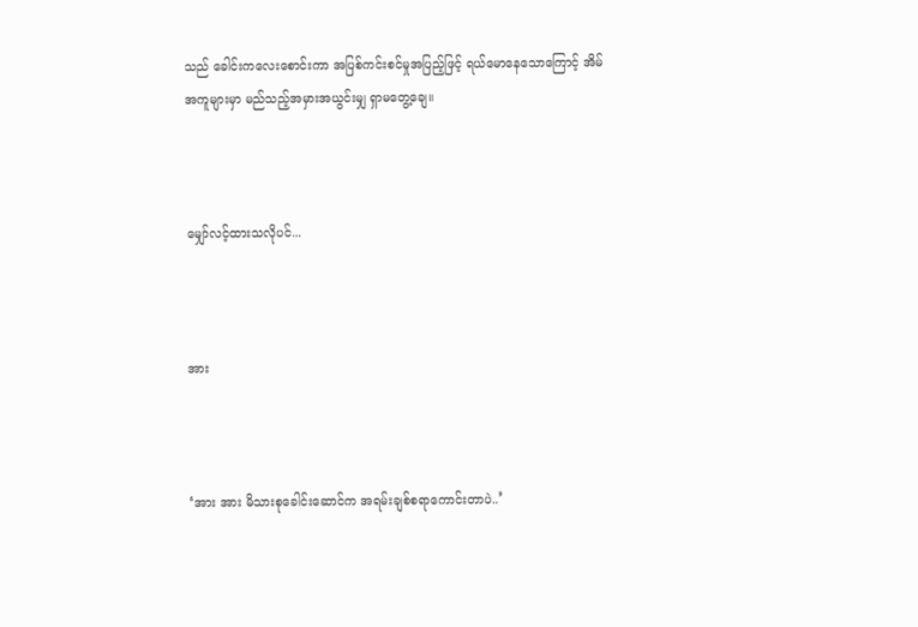သည် ခေါင်းကလေးစောင်းကာ အပြစ်ကင်းစင်မှုအပြည့်ဖြင့် ရယ်မောနေသောကြောင့် အိမ်အကူများမှာ မည်သည့်အမှားအယွင်းမျှ ရှာမတွေ့ချေ။



မျှော်လင့်ထားသလိုပင်...



အား



‘အား အား မိသားစုခေါင်းဆောင်က အရမ်းချစ်စရာကောင်းတာပဲ..’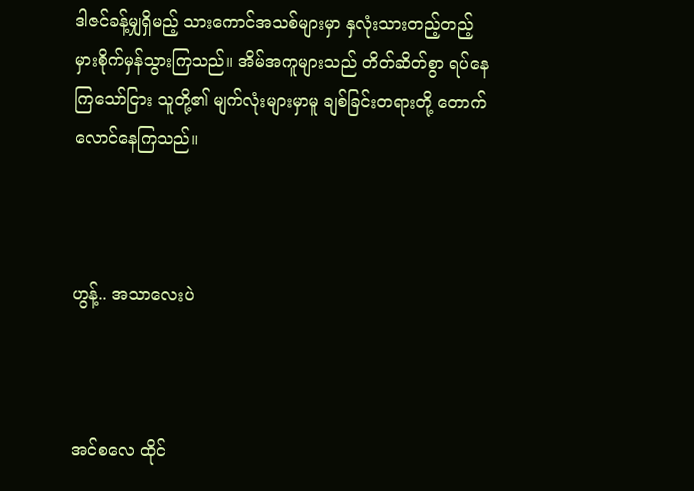ဒါဇင်ခန့်မျှရှိမည့် သားကောင်အသစ်များမှာ နှလုံးသားတည့်တည့် မှားစိုက်မှန်သွားကြသည်။ အိမ်အကူများသည် တိတ်ဆိတ်စွာ ရပ်နေကြသော်ငြား သူတို့၏ မျက်လုံးများမှာမူ ချစ်ခြင်းတရားတို့ တောက်လောင်နေကြသည်။



ဟွန့်.. အသာလေးပဲ



အင်စလေ ထိုင်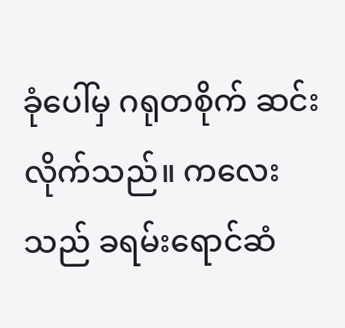ခုံပေါ်မှ ဂရုတစိုက် ဆင်းလိုက်သည်။ ကလေးသည် ခရမ်းရောင်ဆံ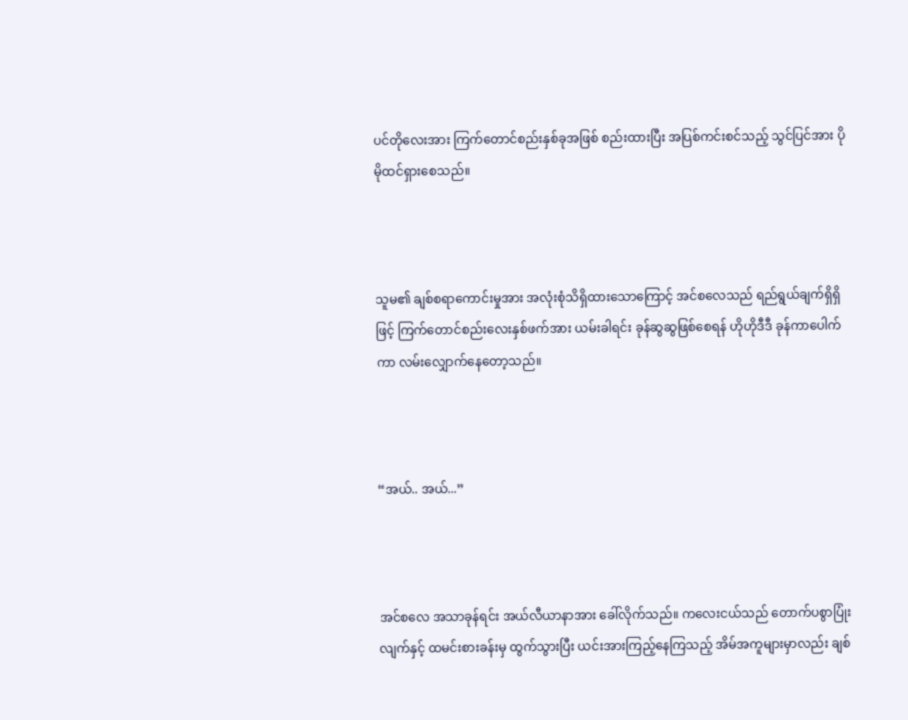ပင်တိုလေးအား ကြက်တောင်စည်းနှစ်ခုအဖြစ် စည်းထားပြီး အပြစ်ကင်းစင်သည့် သွင်ပြင်အား ပိုမိုထင်ရှားစေသည်။



သူမ၏ ချစ်စရာကောင်းမှုအား အလုံးစုံသိရှိထားသောကြောင့် အင်စလေသည် ရည်ရွယ်ချက်ရှိရှိဖြင့် ကြက်တောင်စည်းလေးနှစ်ဖက်အား ယမ်းခါရင်း ခုန်ဆွဆွဖြစ်စေရန် ဟိုဟိုဒီဒီ ခုန်ကာပေါက်ကာ လမ်းလျှောက်နေတော့သည်။



“အယ်.. အယ်...”



အင်စလေ အသာခုန်ရင်း အယ်လီယာနာအား ခေါ်လိုက်သည်။ ကလေးငယ်သည် တောက်ပစွာပြုံးလျက်နှင့် ထမင်းစားခန်းမှ ထွက်သွားပြီး ယင်းအားကြည့်နေကြသည့် အိမ်အကူများမှာလည်း ချစ်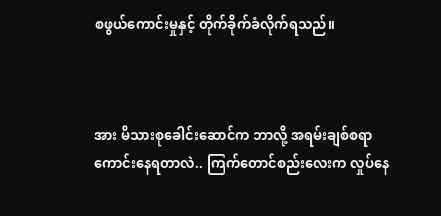စဖွယ်ကောင်းမှုနှင့် တိုက်ခိုက်ခံလိုက်ရသည်။



အား မိသားစုခေါင်းဆောင်က ဘာလို့ အရမ်းချစ်စရာကောင်းနေရတာလဲ.. ကြက်တောင်စည်းလေးက လှုပ်နေ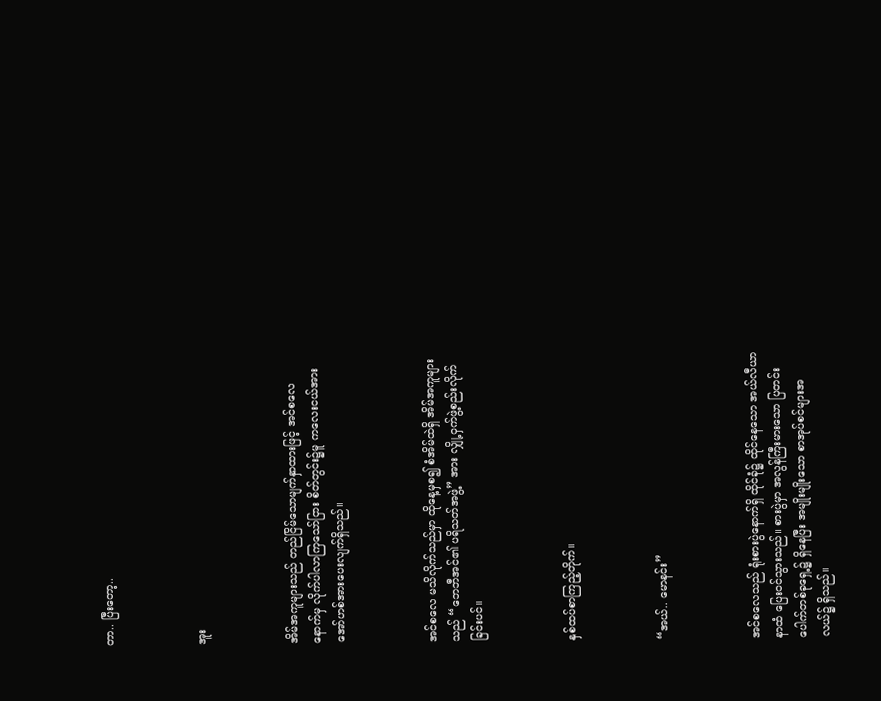တာ.. ပြီးတော့..



အူး



အိမ်အကူများသည် တည်ငြိမ်သောမျက်နှာထားဖြင့် အင်စလေနောက်မှ လိုက်ပါလာကြသော်ငြား စိတ်တွင်း၌မူ ကလေးငယ်အား အော်ဟစ်အားပေးလျက်ရှိသည်။



အင်စလေ မသိလိုက်သည်မှာ ထိုနေ့မှစ၍ စံအိမ်ထဲရှိ အိမ်အကူများသည် “ဘေဘီအင်၏ ပရိသတ်အဖွဲ့” အား လျှို့ဝှက်ဖွဲ့စည်းလိုက်ခြင်းပင်။



နှစ်ထပ်စာကြည့်တိုက်။



“အယ်.. မောနင်း”



အင်စလေသည် ရုံးစားပွဲနောက်ရှိ ထိုင်ခုံ၌ ထိုင်နေသော အယ်လီယာနာထံ ပြေးဝင်သွားသည်။ စားပွဲမှာ အလွန်ကြီးမားသော ပြတင်းပေါက်တစ်ခုရှေ့၌ ရှိနေပြီး အမျိုးမျိုးသော စာအုပ်စင်များအလယ်၌ ရှိသည်။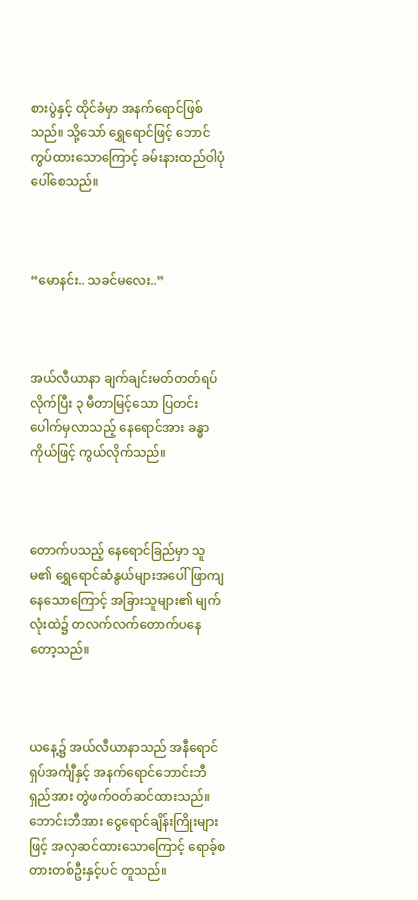စားပွဲနှင့် ထိုင်ခံမှာ အနက်ရောင်ဖြစ်သည်။ သို့သော် ရွှေရောင်ဖြင့် ဘောင်ကွပ်ထားသောကြောင့် ခမ်းနားထည်ဝါပုံပေါ်စေသည်။



“မောနင်း.. သခင်မလေး..”



အယ်လီယာနာ ချက်ချင်းမတ်တတ်ရပ်လိုက်ပြီး ၃ မီတာမြင့်သော ပြတင်းပေါက်မှလာသည့် နေရောင်အား ခန္ဓာကိုယ်ဖြင့် ကွယ်လိုက်သည်။



တောက်ပသည့် နေရောင်ခြည်မှာ သူမ၏ ရွှေရောင်ဆံနွယ်များအပေါ် ဖြာကျနေသောကြောင့် အခြားသူများ၏ မျက်လုံးထဲ၌ တလက်လက်တောက်ပနေတော့သည်။



ယနေ့၌ အယ်လီယာနာသည် အနီရောင်ရှပ်အင်္ကျီနှင့် အနက်ရောင်ဘောင်းဘီရှည်အား တွဲဖက်ဝတ်ဆင်ထားသည်။ ဘောင်းဘီအား ငွေရောင်ချိန်းကြိုးများဖြင့် အလှဆင်ထားသောကြောင့် ရောခ့်စတားတစ်ဦးနှင့်ပင် တူသည်။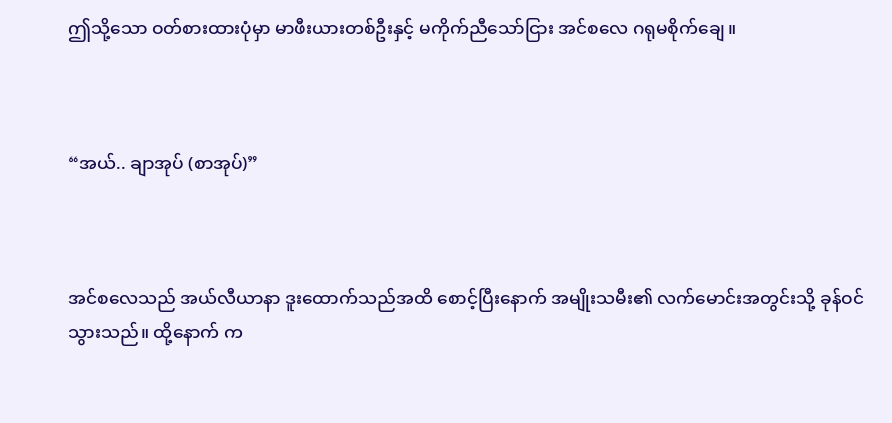ဤသို့သော ဝတ်စားထားပုံမှာ မာဖီးယားတစ်ဦးနှင့် မကိုက်ညီသော်ငြား အင်စလေ ဂရုမစိုက်ချေ။



“အယ်.. ချာအုပ် (စာအုပ်)”



အင်စလေသည် အယ်လီယာနာ ဒူးထောက်သည်အထိ စောင့်ပြီးနောက် အမျိုးသမီး၏ လက်မောင်းအတွင်းသို့ ခုန်ဝင်သွားသည်။ ထို့နောက် က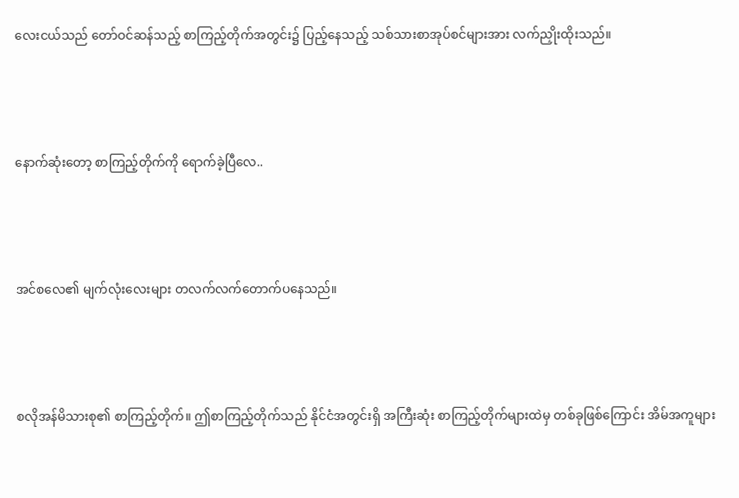လေးငယ်သည် တော်ဝင်ဆန်သည့် စာကြည့်တိုက်အတွင်း၌ ပြည့်နေသည့် သစ်သားစာအုပ်စင်များအား လက်ညှိုးထိုးသည်။



နောက်ဆုံးတော့ စာကြည့်တိုက်ကို ရောက်ခဲ့ပြီလေ..



အင်စလေ၏ မျက်လုံးလေးများ တလက်လက်တောက်ပနေသည်။



စလိုအန်မိသားစု၏ စာကြည့်တိုက်။ ဤစာကြည့်တိုက်သည် နိုင်ငံအတွင်းရှိ အကြီးဆုံး စာကြည့်တိုက်များထဲမှ တစ်ခုဖြစ်ကြောင်း အိမ်အကူများ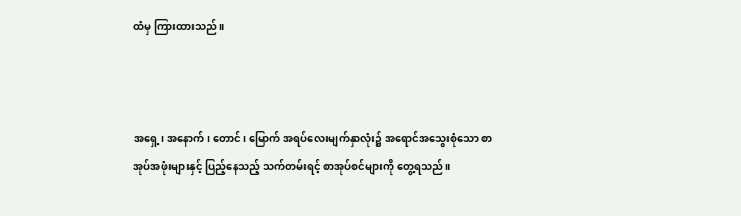ထံမှ ကြားထားသည်။



အရှေ့၊ အနောက်၊ တောင်၊ မြောက် အရပ်လေးမျက်နှာလုံး၌ အရောင်အသွေးစုံသော စာအုပ်အဖုံးများနှင့် ပြည့်နေသည့် သက်တမ်းရင့် စာအုပ်စင်များကို တွေ့ရသည်။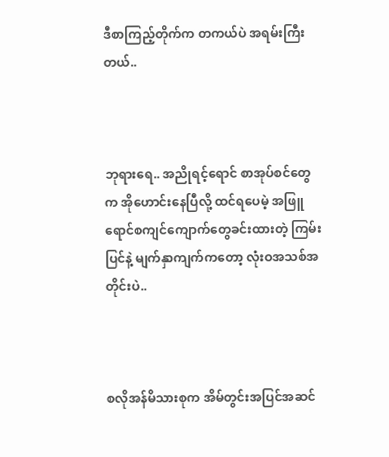ဒီစာကြည့်တိုက်က တကယ်ပဲ အရမ်းကြီးတယ်..



ဘုရားရေ.. အညိုရင့်ရောင် စာအုပ်စင်တွေက အိုဟောင်းနေပြီလို့ ထင်ရပေမဲ့ အဖြူရောင်စကျင်ကျောက်တွေခင်းထားတဲ့ ကြမ်းပြင်နဲ့ မျက်နှာကျက်ကတော့ လုံးဝအသစ်အတိုင်းပဲ..



စလိုအန်မိသားစုက အိမ်တွင်းအပြင်အဆင်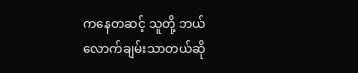ကနေတဆင့် သူတို့ ဘယ်လောက်ချမ်းသာတယ်ဆို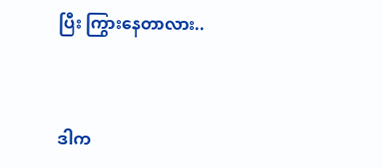ပြီး ကြွားနေတာလား..



ဒါက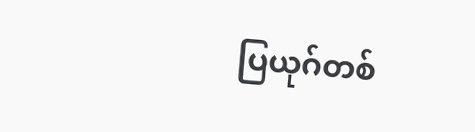ပြယုဂ်တစ်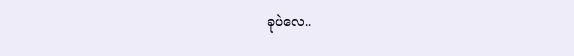ခုပဲလေ..